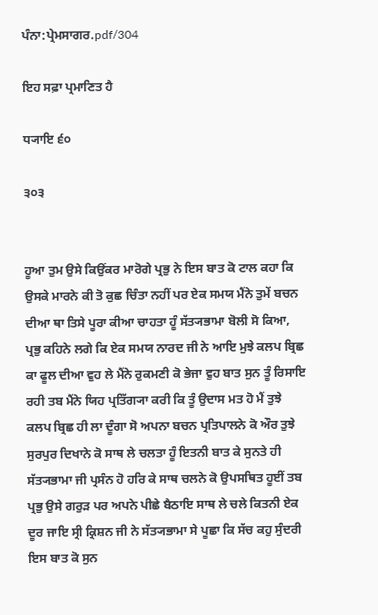ਪੰਨਾ:ਪ੍ਰੇਮਸਾਗਰ.pdf/304

ਇਹ ਸਫ਼ਾ ਪ੍ਰਮਾਣਿਤ ਹੈ

ਧ੍ਯਾਇ ੬੦

੩੦੩


ਹੂਆ ਤੁਮ ਉਸੇ ਕਿਉਂਕਰ ਮਾਰੋਗੇ ਪ੍ਰਭੁ ਨੇ ਇਸ ਬਾਤ ਕੋ ਟਾਲ ਕਹਾ ਕਿ ਉਸਕੇ ਮਾਰਨੇ ਕੀ ਤੋ ਕੁਛ ਚਿੰਤਾ ਨਹੀਂ ਪਰ ਏਕ ਸਮਯ ਮੈਂਨੇ ਤੁਮੇਂ ਬਚਨ ਦੀਆ ਥਾ ਤਿਸੇ ਪੂਰਾ ਕੀਆ ਚਾਹਤਾ ਹੂੰ ਸੱਤ੍ਯਭਾਮਾ ਬੋਲੀ ਸੋ ਕਿਆ, ਪ੍ਰਭੁ ਕਹਿਨੇ ਲਗੇ ਕਿ ਏਕ ਸਮਯ ਨਾਰਦ ਜੀ ਨੇ ਆਇ ਮੁਝੇ ਕਲਪ ਬ੍ਰਿਛ ਕਾ ਫੂਲ ਦੀਆ ਵੁਹ ਲੇ ਮੈਂਨੇ ਰੁਕਮਣੀ ਕੋ ਭੇਜਾ ਵੁਹ ਬਾਤ ਸੁਨ ਤੂੰ ਰਿਸਾਇ ਰਹੀ ਤਬ ਮੈਂਨੇ ਯਿਹ ਪ੍ਰਤਿੱਗ੍ਯਾ ਕਰੀ ਕਿ ਤੂੰ ਉਦਾਸ ਮਤ ਹੋ ਮੈਂ ਤੁਝੇ ਕਲਪ ਬ੍ਰਿਛ ਹੀ ਲਾ ਦੂੰਗਾ ਸੋ ਅਪਨਾ ਬਚਨ ਪ੍ਰਤਿਪਾਲਨੇ ਕੋ ਔਰ ਤੁਝੇ ਸੁਰਪੁਰ ਦਿਖਾਨੇ ਕੋ ਸਾਥ ਲੇ ਚਲਤਾ ਹੂੰ ਇਤਨੀ ਬਾਤ ਕੇ ਸੁਨਤੇ ਹੀ ਸੱਤ੍ਯਭਾਮਾ ਜੀ ਪ੍ਰਸੰਨ ਹੋ ਹਰਿ ਕੇ ਸਾਥ ਚਲਨੇ ਕੋ ਉਪਸਥਿਤ ਹੂਈਂ ਤਬ ਪ੍ਰਭੁ ਉਸੇ ਗਰੁੜ ਪਰ ਅਪਨੇ ਪੀਛੇ ਬੈਠਾਇ ਸਾਥ ਲੇ ਚਲੇ ਕਿਤਨੀ ਏਕ ਦੂਰ ਜਾਇ ਸ੍ਰੀ ਕ੍ਰਿਸ਼ਨ ਜੀ ਨੇ ਸੱਤ੍ਯਭਾਮਾ ਸੇ ਪੂਛਾ ਕਿ ਸੱਚ ਕਹੁ ਸੁੰਦਰੀ ਇਸ ਬਾਤ ਕੋ ਸੁਨ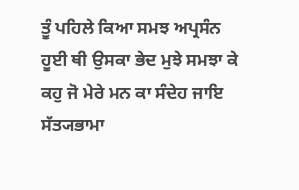ਤੂੰ ਪਹਿਲੇ ਕਿਆ ਸਮਝ ਅਪ੍ਰਸੰਨ ਹੂਈ ਥੀ ਉਸਕਾ ਭੇਦ ਮੁਝੇ ਸਮਝਾ ਕੇ ਕਹੁ ਜੋ ਮੇਰੇ ਮਨ ਕਾ ਸੰਦੇਹ ਜਾਇ ਸੱਤ੍ਯਭਾਮਾ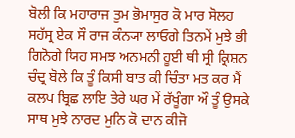ਬੋਲੀ ਕਿ ਮਹਾਰਾਜ ਤੁਮ ਭੋਮਾਸੁਰ ਕੋ ਮਾਰ ਸੋਲਹ ਸਹੱਸ੍ਰ ਏਕ ਸੌ ਰਾਜ ਕੰਨ੍ਯਾ ਲਾਓਗੇ ਤਿਨਮੇਂ ਮੁਝੇ ਭੀ ਗਿਨੋਗੇ ਯਿਹ ਸਮਝ ਅਨਮਨੀ ਹੂਈ ਥੀ ਸ੍ਰੀ ਕ੍ਰਿਸ਼ਨ ਚੰਦ੍ਰ ਬੋਲੇ ਕਿ ਤੂੰ ਕਿਸੀ ਬਾਤ ਕੀ ਚਿੰਤਾ ਮਤ ਕਰ ਮੈਂ ਕਲਪ ਬ੍ਰਿਛ ਲਾਇ ਤੇਰੇ ਘਰ ਮੇਂ ਰੱਖੂੰਗਾ ਔ ਤੂੰ ਉਸਕੇ ਸਾਥ ਮੁਝੇ ਨਾਰਦ ਮੁਨਿ ਕੋ ਦਾਨ ਕੀਜੋ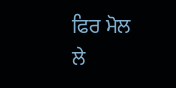ਫਿਰ ਮੋਲ ਲੇ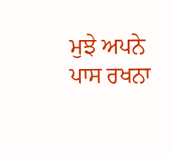ਮੁਝੇ ਅਪਨੇ ਪਾਸ ਰਖਨਾ